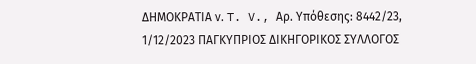ΔΗΜΟΚΡΑΤΙΑ ν. T. V., Αρ. Υπόθεσης: 8442/23, 1/12/2023 ΠΑΓΚΥΠΡΙΟΣ ΔΙΚΗΓΟΡΙΚΟΣ ΣΥΛΛΟΓΟΣ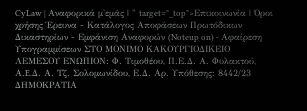CyLaw | Αναφορικά μ'εμάς | " target="_top">Επικοινωνία | Όροι χρήσης Έρευνα - Κατάλογος Αποφάσεων Πρωτόδικων Δικαστηρίων - Εμφάνιση Αναφορών (Noteup on) - Αφαίρεση Υπογραμμίσεων ΣΤΟ ΜΟΝΙΜΟ ΚΑΚΟΥΡΓΙΟΔΙΚΕΙΟ ΛΕΜΕΣΟΥ ΕΝΩΠΙΟΝ: Φ. Τιμοθέου, Π.Ε.Δ. Α. Φυλακτού, Α.E.Δ. Α. Τζ. Σολομωνίδου, Ε.Δ. Αρ. Υπόθεσης: 8442/23 ΔΗΜΟΚΡΑΤΙΑ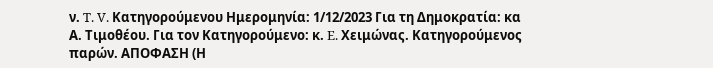ν. T. V. Κατηγορούμενου Ημερομηνία: 1/12/2023 Για τη Δημοκρατία: κα Α. Τιμοθέου. Για τον Κατηγορούμενο: κ. E. Χειμώνας. Κατηγορούμενος παρών. ΑΠΟΦΑΣΗ (Η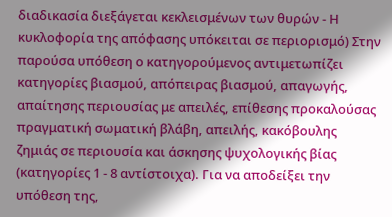διαδικασία διεξάγεται κεκλεισμένων των θυρών - Η κυκλοφορία της απόφασης υπόκειται σε περιορισμό) Στην παρούσα υπόθεση ο κατηγορούμενος αντιμετωπίζει κατηγορίες βιασμού, απόπειρας βιασμού, απαγωγής, απαίτησης περιουσίας με απειλές, επίθεσης προκαλούσας πραγματική σωματική βλάβη, απειλής, κακόβουλης ζημιάς σε περιουσία και άσκησης ψυχολογικής βίας (κατηγορίες 1 - 8 αντίστοιχα). Για να αποδείξει την υπόθεση της,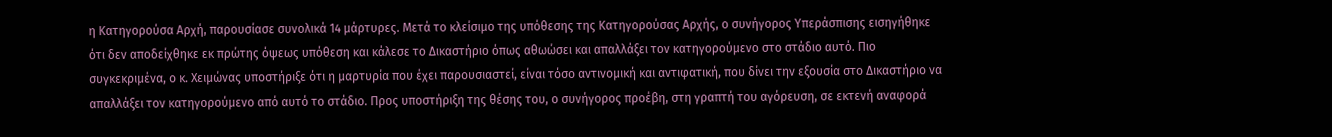η Κατηγορούσα Αρχή, παρουσίασε συνολικά 14 μάρτυρες. Μετά το κλείσιμο της υπόθεσης της Κατηγορούσας Αρχής, ο συνήγορος Υπεράσπισης εισηγήθηκε ότι δεν αποδείχθηκε εκ πρώτης όψεως υπόθεση και κάλεσε το Δικαστήριο όπως αθωώσει και απαλλάξει τον κατηγορούμενο στο στάδιο αυτό. Πιο συγκεκριμένα, ο κ. Χειμώνας υποστήριξε ότι η μαρτυρία που έχει παρουσιαστεί, είναι τόσο αντινομική και αντιφατική, που δίνει την εξουσία στο Δικαστήριο να απαλλάξει τον κατηγορούμενο από αυτό το στάδιο. Προς υποστήριξη της θέσης του, ο συνήγορος προέβη, στη γραπτή του αγόρευση, σε εκτενή αναφορά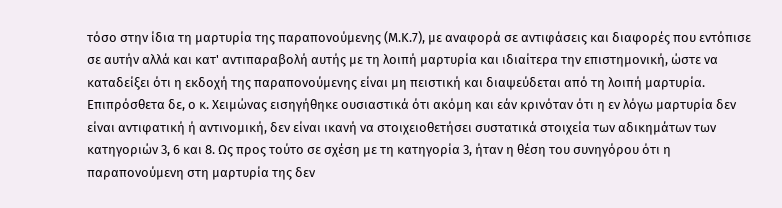τόσο στην ίδια τη μαρτυρία της παραπονούμενης (Μ.Κ.7), με αναφορά σε αντιφάσεις και διαφορές που εντόπισε σε αυτήν αλλά και κατ' αντιπαραβολή αυτής με τη λοιπή μαρτυρία και ιδιαίτερα την επιστημονική, ώστε να καταδείξει ότι η εκδοχή της παραπονούμενης είναι μη πειστική και διαψεύδεται από τη λοιπή μαρτυρία. Επιπρόσθετα δε, ο κ. Χειμώνας εισηγήθηκε ουσιαστικά ότι ακόμη και εάν κρινόταν ότι η εν λόγω μαρτυρία δεν είναι αντιφατική ή αντινομική, δεν είναι ικανή να στοιχειοθετήσει συστατικά στοιχεία των αδικημάτων των κατηγοριών 3, 6 και 8. Ως προς τούτο σε σχέση με τη κατηγορία 3, ήταν η θέση του συνηγόρου ότι η παραπονούμενη στη μαρτυρία της δεν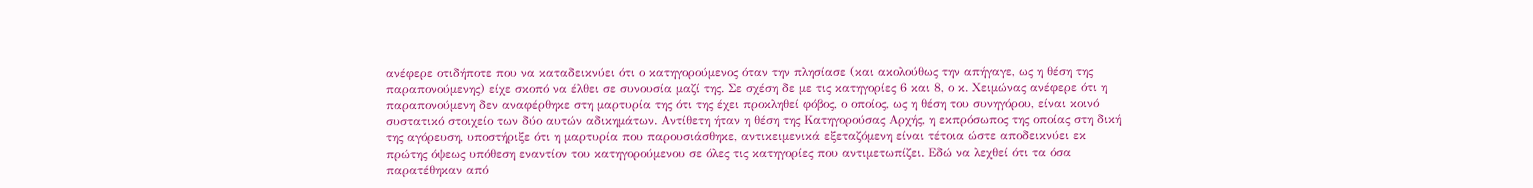ανέφερε οτιδήποτε που να καταδεικνύει ότι ο κατηγορούμενος όταν την πλησίασε (και ακολούθως την απήγαγε, ως η θέση της παραπονούμενης) είχε σκοπό να έλθει σε συνουσία μαζί της. Σε σχέση δε με τις κατηγορίες 6 και 8, ο κ. Χειμώνας ανέφερε ότι η παραπονούμενη δεν αναφέρθηκε στη μαρτυρία της ότι της έχει προκληθεί φόβος, ο οποίος, ως η θέση του συνηγόρου, είναι κοινό συστατικό στοιχείο των δύο αυτών αδικημάτων. Αντίθετη ήταν η θέση της Κατηγορούσας Αρχής, η εκπρόσωπος της οποίας στη δική της αγόρευση, υποστήριξε ότι η μαρτυρία που παρουσιάσθηκε, αντικειμενικά εξεταζόμενη είναι τέτοια ώστε αποδεικνύει εκ πρώτης όψεως υπόθεση εναντίον του κατηγορούμενου σε όλες τις κατηγορίες που αντιμετωπίζει. Εδώ να λεχθεί ότι τα όσα παρατέθηκαν από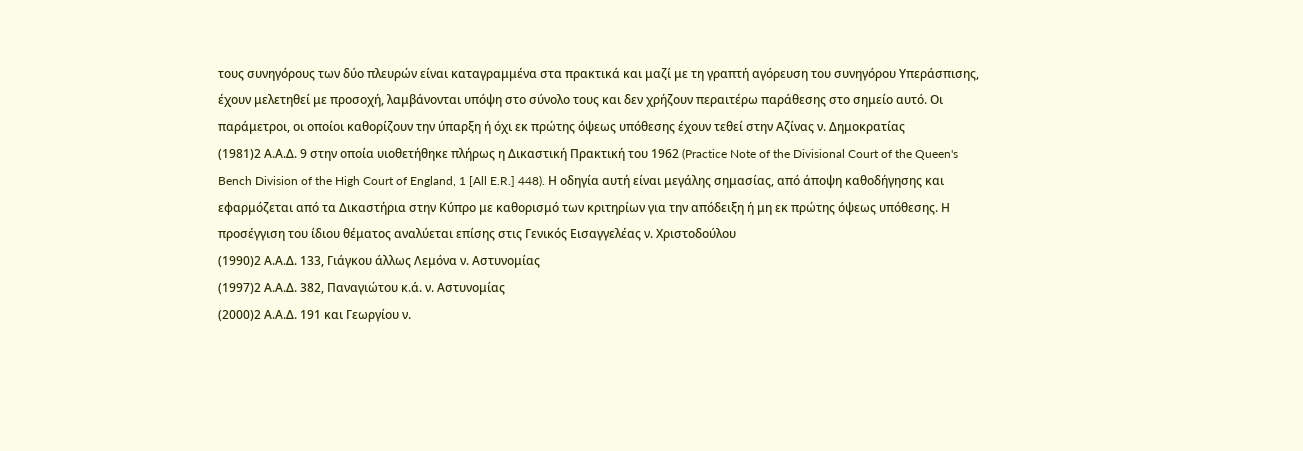τους συνηγόρους των δύο πλευρών είναι καταγραμμένα στα πρακτικά και μαζί με τη γραπτή αγόρευση του συνηγόρου Υπεράσπισης, έχουν μελετηθεί με προσοχή, λαμβάνονται υπόψη στο σύνολο τους και δεν χρήζουν περαιτέρω παράθεσης στο σημείο αυτό. Οι παράμετροι, οι οποίοι καθορίζουν την ύπαρξη ή όχι εκ πρώτης όψεως υπόθεσης έχουν τεθεί στην Αζίνας ν. Δημοκρατίας
(1981)2 Α.Α.Δ. 9 στην οποία υιοθετήθηκε πλήρως η Δικαστική Πρακτική του 1962 (Practice Note of the Divisional Court of the Queen's Bench Division of the High Court of England, 1 [All E.R.] 448). Η οδηγία αυτή είναι μεγάλης σημασίας, από άποψη καθοδήγησης και εφαρμόζεται από τα Δικαστήρια στην Κύπρο με καθορισμό των κριτηρίων για την απόδειξη ή μη εκ πρώτης όψεως υπόθεσης. Η προσέγγιση του ίδιου θέματος αναλύεται επίσης στις Γενικός Εισαγγελέας ν. Χριστοδούλου
(1990)2 Α.Α.Δ. 133, Γιάγκου άλλως Λεμόνα ν. Αστυνομίας
(1997)2 Α.Α.Δ. 382, Παναγιώτου κ.ά. ν. Αστυνομίας
(2000)2 Α.Α.Δ. 191 και Γεωργίου ν.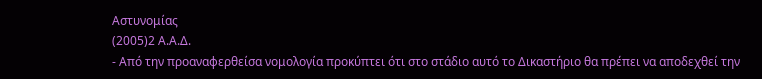Αστυνομίας
(2005)2 Α.Α.Δ.
- Από την προαναφερθείσα νομολογία προκύπτει ότι στο στάδιο αυτό το Δικαστήριο θα πρέπει να αποδεχθεί την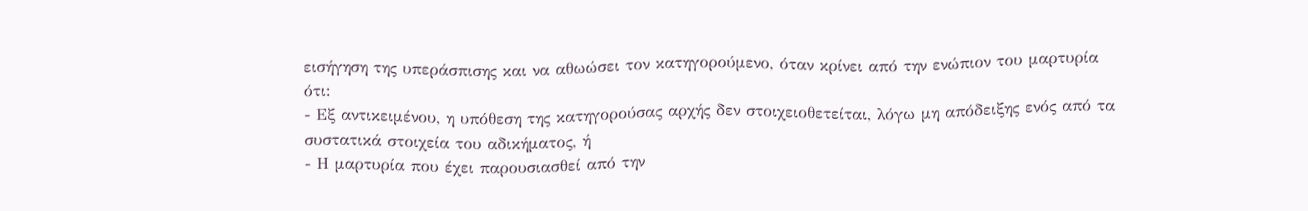εισήγηση της υπεράσπισης και να αθωώσει τον κατηγορούμενο, όταν κρίνει από την ενώπιον του μαρτυρία ότι:
- Εξ αντικειμένου, η υπόθεση της κατηγορούσας αρχής δεν στοιχειοθετείται, λόγω μη απόδειξης ενός από τα συστατικά στοιχεία του αδικήματος, ή
- Η μαρτυρία που έχει παρουσιασθεί από την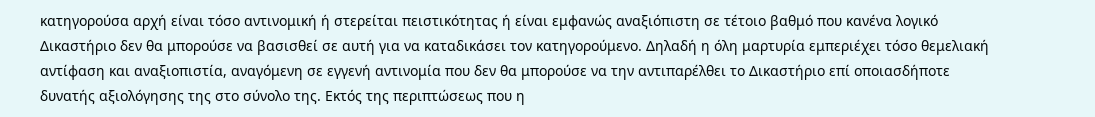κατηγορούσα αρχή είναι τόσο αντινομική ή στερείται πειστικότητας ή είναι εμφανώς αναξιόπιστη σε τέτοιο βαθμό που κανένα λογικό Δικαστήριο δεν θα μπορούσε να βασισθεί σε αυτή για να καταδικάσει τον κατηγορούμενο. Δηλαδή η όλη μαρτυρία εμπεριέχει τόσο θεμελιακή αντίφαση και αναξιοπιστία, αναγόμενη σε εγγενή αντινομία που δεν θα μπορούσε να την αντιπαρέλθει το Δικαστήριο επί οποιασδήποτε δυνατής αξιολόγησης της στο σύνολο της. Εκτός της περιπτώσεως που η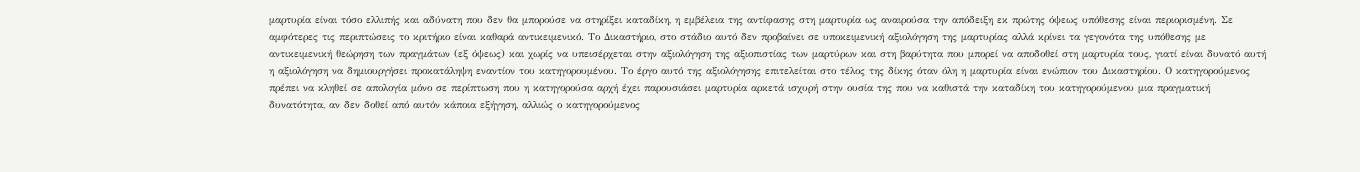μαρτυρία είναι τόσο ελλιπής και αδύνατη που δεν θα μπορούσε να στηρίξει καταδίκη, η εμβέλεια της αντίφασης στη μαρτυρία ως αναιρούσα την απόδειξη εκ πρώτης όψεως υπόθεσης είναι περιορισμένη. Σε αμφότερες τις περιπτώσεις το κριτήριο είναι καθαρά αντικειμενικό. Το Δικαστήριο, στο στάδιο αυτό δεν προβαίνει σε υποκειμενική αξιολόγηση της μαρτυρίας αλλά κρίνει τα γεγονότα της υπόθεσης με αντικειμενική θεώρηση των πραγμάτων (εξ όψεως) και χωρίς να υπεισέρχεται στην αξιολόγηση της αξιοπιστίας των μαρτύρων και στη βαρύτητα που μπορεί να αποδοθεί στη μαρτυρία τους, γιατί είναι δυνατό αυτή η αξιολόγηση να δημιουργήσει προκατάληψη εναντίον του κατηγορουμένου. Το έργο αυτό της αξιολόγησης επιτελείται στο τέλος της δίκης όταν όλη η μαρτυρία είναι ενώπιον του Δικαστηρίου. Ο κατηγορούμενος πρέπει να κληθεί σε απολογία μόνο σε περίπτωση που η κατηγορούσα αρχή έχει παρουσιάσει μαρτυρία αρκετά ισχυρή στην ουσία της που να καθιστά την καταδίκη του κατηγορούμενου μια πραγματική δυνατότητα, αν δεν δοθεί από αυτόν κάποια εξήγηση, αλλιώς ο κατηγορούμενος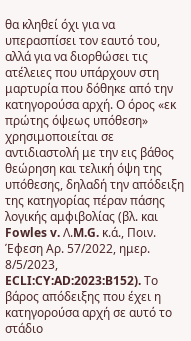θα κληθεί όχι για να υπερασπίσει τον εαυτό του, αλλά για να διορθώσει τις ατέλειες που υπάρχουν στη μαρτυρία που δόθηκε από την κατηγορούσα αρχή. Ο όρος «εκ πρώτης όψεως υπόθεση» χρησιμοποιείται σε αντιδιαστολή με την εις βάθος θεώρηση και τελική όψη της υπόθεσης, δηλαδή την απόδειξη της κατηγορίας πέραν πάσης λογικής αμφιβολίας (βλ. και Fowles v. Λ.M.G. κ.ά., Ποιν. Έφεση Αρ. 57/2022, ημερ. 8/5/2023, ECLI:CY:AD:2023:B152). Το βάρος απόδειξης που έχει η κατηγορούσα αρχή σε αυτό το στάδιο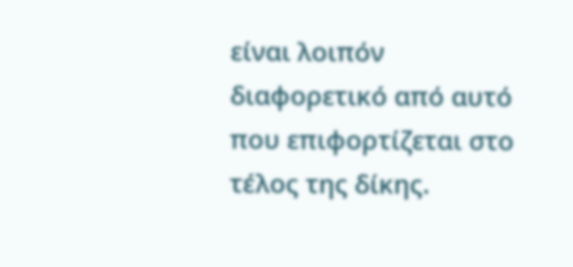είναι λοιπόν διαφορετικό από αυτό που επιφορτίζεται στο τέλος της δίκης.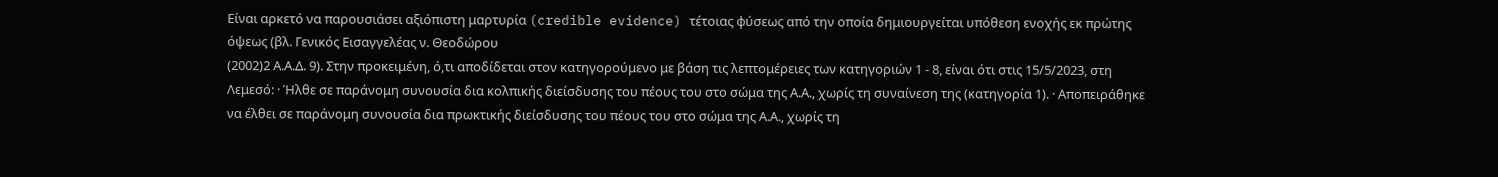Είναι αρκετό να παρουσιάσει αξιόπιστη μαρτυρία (credible evidence) τέτοιας φύσεως από την οποία δημιουργείται υπόθεση ενοχής εκ πρώτης όψεως (βλ. Γενικός Εισαγγελέας ν. Θεοδώρου
(2002)2 Α.Α.Δ. 9). Στην προκειμένη, ό,τι αποδίδεται στον κατηγορούμενο με βάση τις λεπτομέρειες των κατηγοριών 1 - 8, είναι ότι στις 15/5/2023, στη Λεμεσό: · Ήλθε σε παράνομη συνουσία δια κολπικής διείσδυσης του πέους του στο σώμα της Α.Α., χωρίς τη συναίνεση της (κατηγορία 1). · Αποπειράθηκε να έλθει σε παράνομη συνουσία δια πρωκτικής διείσδυσης του πέους του στο σώμα της Α.Α., χωρίς τη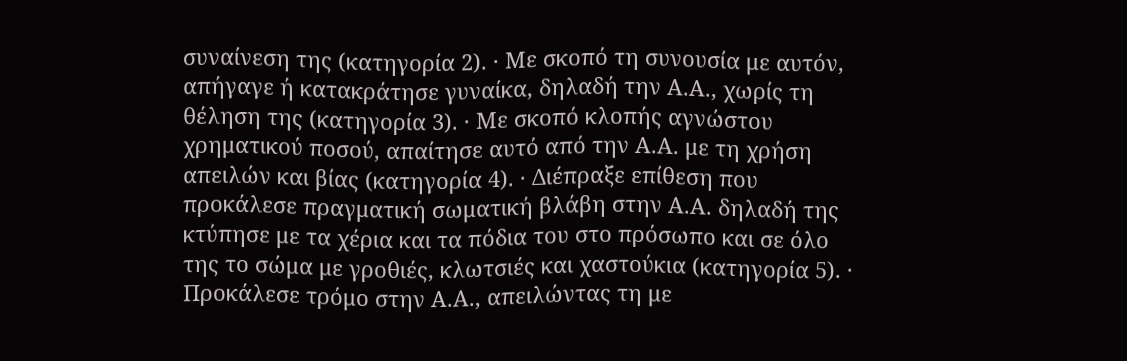συναίνεση της (κατηγορία 2). · Με σκοπό τη συνουσία με αυτόν, απήγαγε ή κατακράτησε γυναίκα, δηλαδή την Α.Α., χωρίς τη θέληση της (κατηγορία 3). · Με σκοπό κλοπής αγνώστου χρηματικού ποσού, απαίτησε αυτό από την Α.Α. με τη χρήση απειλών και βίας (κατηγορία 4). · Διέπραξε επίθεση που προκάλεσε πραγματική σωματική βλάβη στην Α.Α. δηλαδή της κτύπησε με τα χέρια και τα πόδια του στο πρόσωπο και σε όλο της το σώμα με γροθιές, κλωτσιές και χαστούκια (κατηγορία 5). · Προκάλεσε τρόμο στην Α.Α., απειλώντας τη με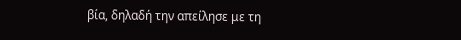βία, δηλαδή την απείλησε με τη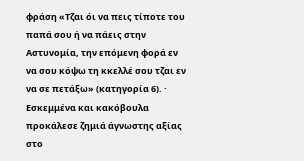φράση «Τζαι όι να πεις τίποτε του παπά σου ή να πάεις στην Αστυνομία, την επόμενη φορά εν να σου κόψω τη κκελλέ σου τζαι εν να σε πετάξω» (κατηγορία 6). · Εσκεμμένα και κακόβουλα προκάλεσε ζημιά άγνωστης αξίας στο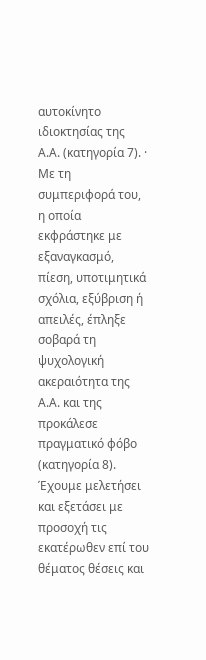αυτοκίνητο ιδιοκτησίας της Α.Α. (κατηγορία 7). · Με τη συμπεριφορά του, η οποία εκφράστηκε με εξαναγκασμό, πίεση, υποτιμητικά σχόλια, εξύβριση ή απειλές, έπληξε σοβαρά τη ψυχολογική ακεραιότητα της Α.Α. και της προκάλεσε πραγματικό φόβο (κατηγορία 8). Έχουμε μελετήσει και εξετάσει με προσοχή τις εκατέρωθεν επί του θέματος θέσεις και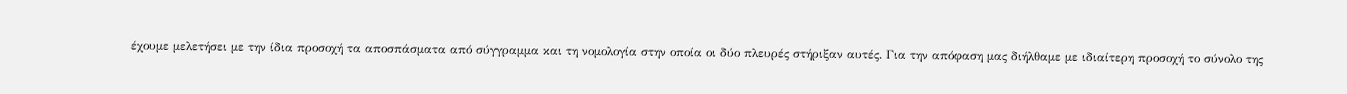έχουμε μελετήσει με την ίδια προσοχή τα αποσπάσματα από σύγγραμμα και τη νομολογία στην οποία οι δύο πλευρές στήριξαν αυτές. Για την απόφαση μας διήλθαμε με ιδιαίτερη προσοχή το σύνολο της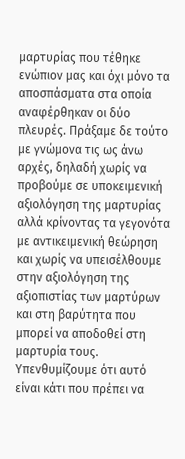μαρτυρίας που τέθηκε ενώπιον μας και όχι μόνο τα αποσπάσματα στα οποία αναφέρθηκαν οι δύο πλευρές. Πράξαμε δε τούτο με γνώμονα τις ως άνω αρχές, δηλαδή χωρίς να προβούμε σε υποκειμενική αξιολόγηση της μαρτυρίας αλλά κρίνοντας τα γεγονότα με αντικειμενική θεώρηση και χωρίς να υπεισέλθουμε στην αξιολόγηση της αξιοπιστίας των μαρτύρων και στη βαρύτητα που μπορεί να αποδοθεί στη μαρτυρία τους. Υπενθυμίζουμε ότι αυτό είναι κάτι που πρέπει να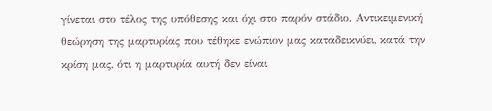γίνεται στο τέλος της υπόθεσης και όχι στο παρόν στάδιο. Αντικειμενική θεώρηση της μαρτυρίας που τέθηκε ενώπιον μας καταδεικνύει, κατά την κρίση μας, ότι η μαρτυρία αυτή δεν είναι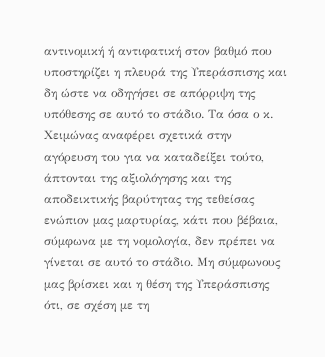αντινομική ή αντιφατική στον βαθμό που υποστηρίζει η πλευρά της Υπεράσπισης και δη ώστε να οδηγήσει σε απόρριψη της υπόθεσης σε αυτό το στάδιο. Τα όσα ο κ. Χειμώνας αναφέρει σχετικά στην αγόρευση του για να καταδείξει τούτο, άπτονται της αξιολόγησης και της αποδεικτικής βαρύτητας της τεθείσας ενώπιον μας μαρτυρίας, κάτι που βέβαια, σύμφωνα με τη νομολογία, δεν πρέπει να γίνεται σε αυτό το στάδιο. Μη σύμφωνους μας βρίσκει και η θέση της Υπεράσπισης ότι, σε σχέση με τη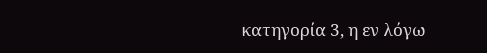κατηγορία 3, η εν λόγω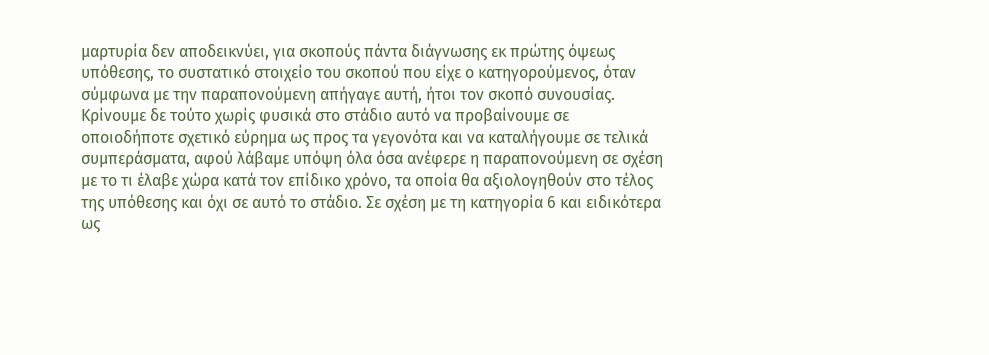μαρτυρία δεν αποδεικνύει, για σκοπούς πάντα διάγνωσης εκ πρώτης όψεως υπόθεσης, το συστατικό στοιχείο του σκοπού που είχε ο κατηγορούμενος, όταν σύμφωνα με την παραπονούμενη απήγαγε αυτή, ήτοι τον σκοπό συνουσίας. Κρίνουμε δε τούτο χωρίς φυσικά στο στάδιο αυτό να προβαίνουμε σε οποιοδήποτε σχετικό εύρημα ως προς τα γεγονότα και να καταλήγουμε σε τελικά συμπεράσματα, αφού λάβαμε υπόψη όλα όσα ανέφερε η παραπονούμενη σε σχέση με το τι έλαβε χώρα κατά τον επίδικο χρόνο, τα οποία θα αξιολογηθούν στο τέλος της υπόθεσης και όχι σε αυτό το στάδιο. Σε σχέση με τη κατηγορία 6 και ειδικότερα ως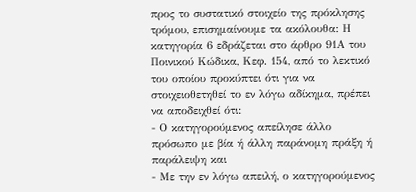προς το συστατικό στοιχείο της πρόκλησης τρόμου, επισημαίνουμε τα ακόλουθα: Η κατηγορία 6 εδράζεται στο άρθρο 91Α του Ποινικού Κώδικα, Κεφ. 154, από το λεκτικό του οποίου προκύπτει ότι για να στοιχειοθετηθεί το εν λόγω αδίκημα, πρέπει να αποδειχθεί ότι:
- Ο κατηγορούμενος απείλησε άλλο πρόσωπο με βία ή άλλη παράνομη πράξη ή παράλειψη και
- Με την εν λόγω απειλή, ο κατηγορούμενος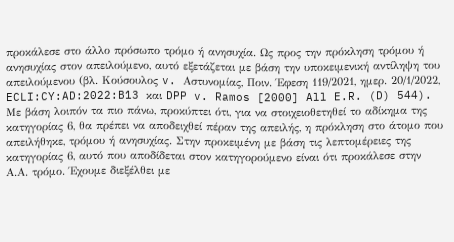προκάλεσε στο άλλο πρόσωπο τρόμο ή ανησυχία. Ως προς την πρόκληση τρόμου ή ανησυχίας στον απειλούμενο, αυτό εξετάζεται με βάση την υποκειμενική αντίληψη του απειλούμενου (βλ. Κούσουλος v. Αστυνομίας, Ποιν. Έφεση 119/2021, ημερ. 20/1/2022, ECLI:CY:AD:2022:B13 και DPP v. Ramos [2000] All E.R. (D) 544). Με βάση λοιπόν τα πιο πάνω, προκύπτει ότι, για να στοιχειοθετηθεί το αδίκημα της κατηγορίας 6, θα πρέπει να αποδειχθεί πέραν της απειλής, η πρόκληση στο άτομο που απειλήθηκε, τρόμου ή ανησυχίας. Στην προκειμένη με βάση τις λεπτομέρειες της κατηγορίας 6, αυτό που αποδίδεται στον κατηγορούμενο είναι ότι προκάλεσε στην Α.Α. τρόμο. Έχουμε διεξέλθει με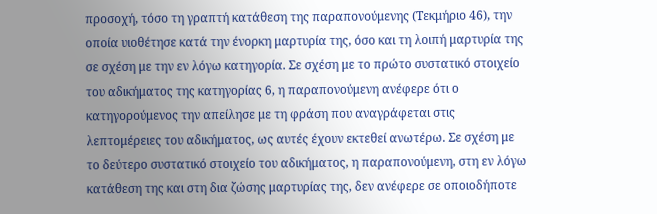προσοχή, τόσο τη γραπτή κατάθεση της παραπονούμενης (Τεκμήριο 46), την οποία υιοθέτησε κατά την ένορκη μαρτυρία της, όσο και τη λοιπή μαρτυρία της σε σχέση με την εν λόγω κατηγορία. Σε σχέση με το πρώτο συστατικό στοιχείο του αδικήματος της κατηγορίας 6, η παραπονούμενη ανέφερε ότι ο κατηγορούμενος την απείλησε με τη φράση που αναγράφεται στις λεπτομέρειες του αδικήματος, ως αυτές έχουν εκτεθεί ανωτέρω. Σε σχέση με το δεύτερο συστατικό στοιχείο του αδικήματος, η παραπονούμενη, στη εν λόγω κατάθεση της και στη δια ζώσης μαρτυρίας της, δεν ανέφερε σε οποιοδήποτε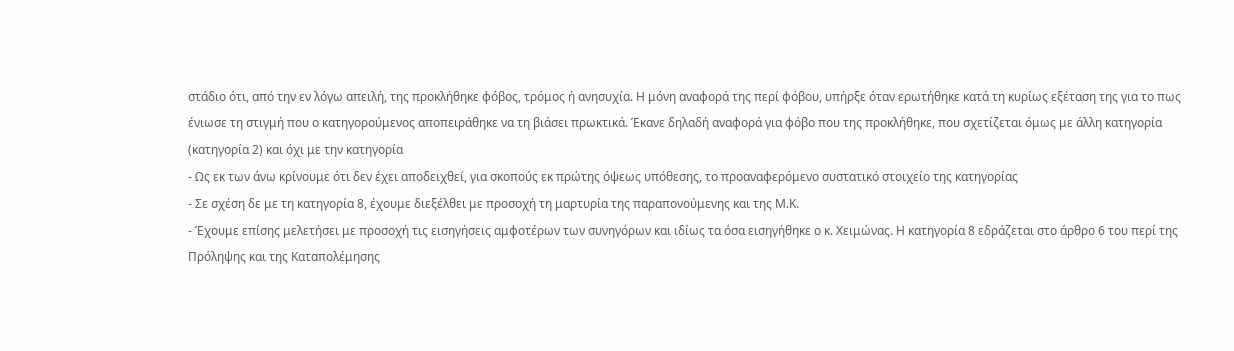στάδιο ότι, από την εν λόγω απειλή, της προκλήθηκε φόβος, τρόμος ή ανησυχία. Η μόνη αναφορά της περί φόβου, υπήρξε όταν ερωτήθηκε κατά τη κυρίως εξέταση της για το πως ένιωσε τη στιγμή που ο κατηγορούμενος αποπειράθηκε να τη βιάσει πρωκτικά. Έκανε δηλαδή αναφορά για φόβο που της προκλήθηκε, που σχετίζεται όμως με άλλη κατηγορία (κατηγορία 2) και όχι με την κατηγορία
- Ως εκ των άνω κρίνουμε ότι δεν έχει αποδειχθεί, για σκοπούς εκ πρώτης όψεως υπόθεσης, το προαναφερόμενο συστατικό στοιχείο της κατηγορίας
- Σε σχέση δε με τη κατηγορία 8, έχουμε διεξέλθει με προσοχή τη μαρτυρία της παραπονούμενης και της Μ.Κ.
- Έχουμε επίσης μελετήσει με προσοχή τις εισηγήσεις αμφοτέρων των συνηγόρων και ιδίως τα όσα εισηγήθηκε ο κ. Χειμώνας. Η κατηγορία 8 εδράζεται στο άρθρο 6 του περί της Πρόληψης και της Καταπολέμησης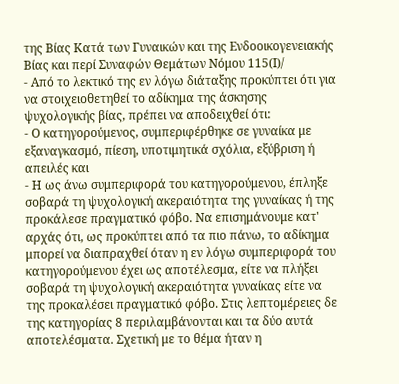της Βίας Κατά των Γυναικών και της Ενδοοικογενειακής Βίας και περί Συναφών Θεμάτων Νόμου 115(Ι)/
- Από το λεκτικό της εν λόγω διάταξης προκύπτει ότι για να στοιχειοθετηθεί το αδίκημα της άσκησης ψυχολογικής βίας, πρέπει να αποδειχθεί ότι:
- Ο κατηγορούμενος, συμπεριφέρθηκε σε γυναίκα με εξαναγκασμό, πίεση, υποτιμητικά σχόλια, εξύβριση ή απειλές και
- Η ως άνω συμπεριφορά του κατηγορούμενου, έπληξε σοβαρά τη ψυχολογική ακεραιότητα της γυναίκας ή της προκάλεσε πραγματικό φόβο. Να επισημάνουμε κατ' αρχάς ότι, ως προκύπτει από τα πιο πάνω, το αδίκημα μπορεί να διαπραχθεί όταν η εν λόγω συμπεριφορά του κατηγορούμενου έχει ως αποτέλεσμα, είτε να πλήξει σοβαρά τη ψυχολογική ακεραιότητα γυναίκας είτε να της προκαλέσει πραγματικό φόβο. Στις λεπτομέρειες δε της κατηγορίας 8 περιλαμβάνονται και τα δύο αυτά αποτελέσματα. Σχετική με το θέμα ήταν η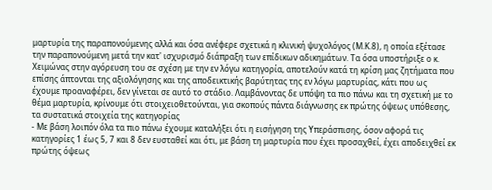μαρτυρία της παραπονούμενης αλλά και όσα ανέφερε σχετικά η κλινική ψυχολόγος (Μ.Κ.8), η οποία εξέτασε την παραπονούμενη μετά την κατ' ισχυρισμό διάπραξη των επίδικων αδικημάτων. Τα όσα υποστήριξε ο κ. Χειμώνας στην αγόρευση του σε σχέση με την εν λόγω κατηγορία, αποτελούν κατά τη κρίση μας ζητήματα που επίσης άπτονται της αξιολόγησης και της αποδεικτικής βαρύτητας της εν λόγω μαρτυρίας, κάτι που ως έχουμε προαναφέρει, δεν γίνεται σε αυτό το στάδιο. Λαμβάνοντας δε υπόψη τα πιο πάνω και τη σχετική με το θέμα μαρτυρία, κρίνουμε ότι στοιχειοθετούνται, για σκοπούς πάντα διάγνωσης εκ πρώτης όψεως υπόθεσης, τα συστατικά στοιχεία της κατηγορίας
- Με βάση λοιπόν όλα τα πιο πάνω έχουμε καταλήξει ότι η εισήγηση της Υπεράσπισης, όσον αφορά τις κατηγορίες 1 έως 5, 7 και 8 δεν ευσταθεί και ότι, με βάση τη μαρτυρία που έχει προσαχθεί, έχει αποδειχθεί εκ πρώτης όψεως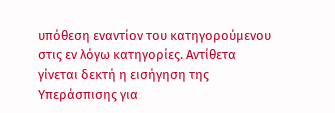υπόθεση εναντίον του κατηγορούμενου στις εν λόγω κατηγορίες. Αντίθετα γίνεται δεκτή η εισήγηση της Υπεράσπισης για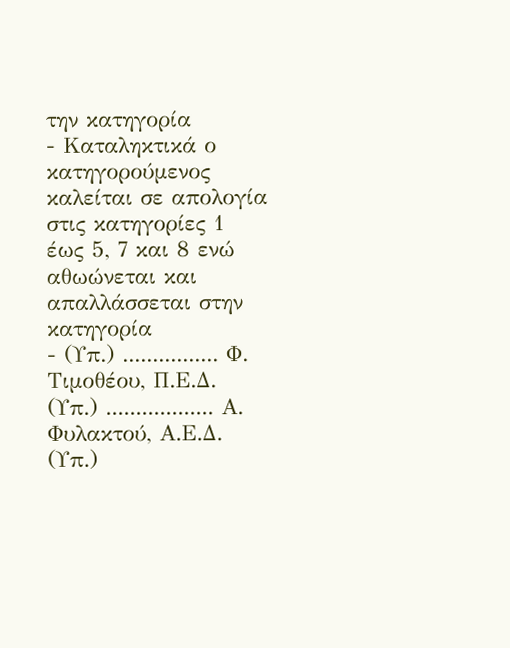την κατηγορία
- Καταληκτικά ο κατηγορούμενος καλείται σε απολογία στις κατηγορίες 1 έως 5, 7 και 8 ενώ αθωώνεται και απαλλάσσεται στην κατηγορία
- (Υπ.) ................ Φ. Τιμοθέου, Π.Ε.Δ. (Υπ.) .................. Α. Φυλακτού, Α.Ε.Δ. (Υπ.)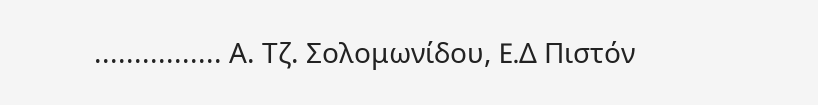................ Α. Τζ. Σολομωνίδου, E.Δ Πιστόν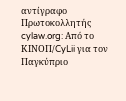αντίγραφο Πρωτοκολλητής cylaw.org: Από το ΚΙΝOΠ/CyLii για τον Παγκύπριο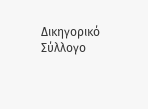Δικηγορικό Σύλλογο